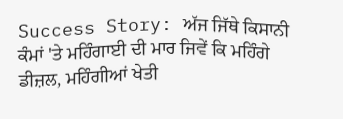Success Story: ਅੱਜ ਜਿੱਥੇ ਕਿਸਾਨੀ ਕੰਮਾਂ 'ਤੇ ਮਹਿੰਗਾਈ ਦੀ ਮਾਰ ਜਿਵੇਂ ਕਿ ਮਹਿੰਗੇ ਡੀਜ਼ਲ, ਮਹਿੰਗੀਆਂ ਖੇਤੀ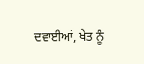ਦਵਾਈਆਂ, ਖੇਤ ਨੂੰ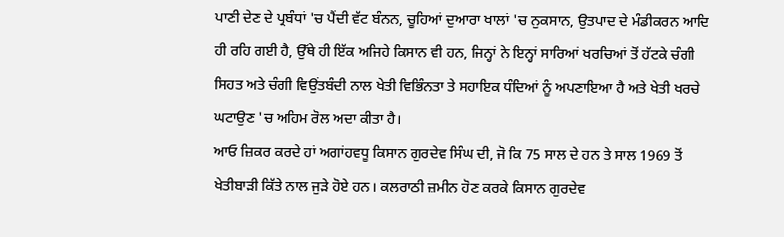ਪਾਣੀ ਦੇਣ ਦੇ ਪ੍ਰਬੰਧਾਂ 'ਚ ਪੈਂਦੀ ਵੱਟ ਬੰਨਨ, ਚੂਹਿਆਂ ਦੁਆਰਾ ਖਾਲਾਂ 'ਚ ਨੁਕਸਾਨ, ਉਤਪਾਦ ਦੇ ਮੰਡੀਕਰਨ ਆਦਿ ਹੀ ਰਹਿ ਗਈ ਹੈ, ਉੱਥੇ ਹੀ ਇੱਕ ਅਜਿਹੇ ਕਿਸਾਨ ਵੀ ਹਨ, ਜਿਨ੍ਹਾਂ ਨੇ ਇਨ੍ਹਾਂ ਸਾਰਿਆਂ ਖਰਚਿਆਂ ਤੋਂ ਹੱਟਕੇ ਚੰਗੀ ਸਿਹਤ ਅਤੇ ਚੰਗੀ ਵਿਉਂਤਬੰਦੀ ਨਾਲ ਖੇਤੀ ਵਿਭਿੰਨਤਾ ਤੇ ਸਹਾਇਕ ਧੰਦਿਆਂ ਨੂੰ ਅਪਣਾਇਆ ਹੈ ਅਤੇ ਖੇਤੀ ਖਰਚੇ ਘਟਾਉਣ 'ਚ ਅਹਿਮ ਰੋਲ ਅਦਾ ਕੀਤਾ ਹੈ।
ਆਓ ਜ਼ਿਕਰ ਕਰਦੇ ਹਾਂ ਅਗਾਂਹਵਧੂ ਕਿਸਾਨ ਗੁਰਦੇਵ ਸਿੰਘ ਦੀ, ਜੋ ਕਿ 75 ਸਾਲ ਦੇ ਹਨ ਤੇ ਸਾਲ 1969 ਤੋਂ ਖੇਤੀਬਾੜੀ ਕਿੱਤੇ ਨਾਲ ਜੁੜੇ ਹੋਏ ਹਨ। ਕਲਰਾਠੀ ਜ਼ਮੀਨ ਹੋਣ ਕਰਕੇ ਕਿਸਾਨ ਗੁਰਦੇਵ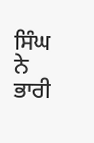ਸਿੰਘ ਨੇ ਭਾਰੀ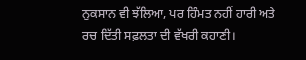ਨੁਕਸਾਨ ਵੀ ਝੱਲਿਆ, ਪਰ ਹਿੰਮਤ ਨਹੀਂ ਹਾਰੀ ਅਤੇ ਰਚ ਦਿੱਤੀ ਸਫ਼ਲਤਾ ਦੀ ਵੱਖਰੀ ਕਹਾਣੀ।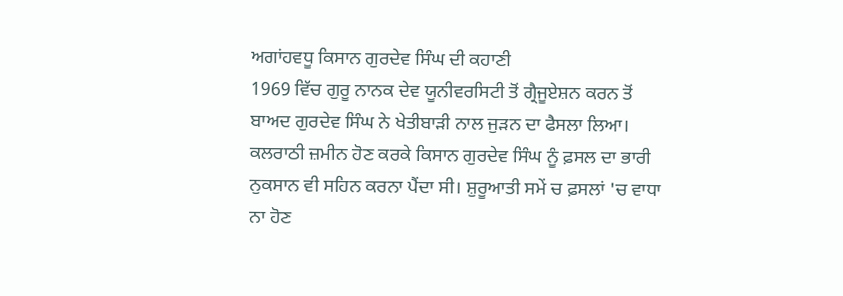ਅਗਾਂਹਵਧੂ ਕਿਸਾਨ ਗੁਰਦੇਵ ਸਿੰਘ ਦੀ ਕਹਾਣੀ
1969 ਵਿੱਚ ਗੁਰੂ ਨਾਨਕ ਦੇਵ ਯੂਨੀਵਰਸਿਟੀ ਤੋਂ ਗ੍ਰੈਜੂਏਸ਼ਨ ਕਰਨ ਤੋਂ ਬਾਅਦ ਗੁਰਦੇਵ ਸਿੰਘ ਨੇ ਖੇਤੀਬਾੜੀ ਨਾਲ ਜੁੜਨ ਦਾ ਫੈਸਲਾ ਲਿਆ। ਕਲਰਾਠੀ ਜ਼ਮੀਨ ਹੋਣ ਕਰਕੇ ਕਿਸਾਨ ਗੁਰਦੇਵ ਸਿੰਘ ਨੂੰ ਫ਼ਸਲ ਦਾ ਭਾਰੀ ਨੁਕਸਾਨ ਵੀ ਸਹਿਨ ਕਰਨਾ ਪੈਂਦਾ ਸੀ। ਸ਼ੁਰੂਆਤੀ ਸਮੇਂ ਚ ਫ਼ਸਲਾਂ 'ਚ ਵਾਧਾ ਨਾ ਹੋਣ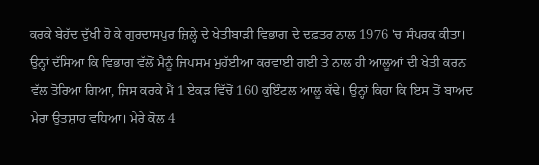ਕਰਕੇ ਬੇਹੱਦ ਦੁੱਖੀ ਹੋ ਕੇ ਗੁਰਦਾਸਪੁਰ ਜ਼ਿਲ੍ਹੇ ਦੇ ਖੇਤੀਬਾੜੀ ਵਿਭਾਗ ਦੇ ਦਫ਼ਤਰ ਨਾਲ 1976 'ਚ ਸੰਪਰਕ ਕੀਤਾ। ਉਨ੍ਹਾਂ ਦੱਸਿਆ ਕਿ ਵਿਭਾਗ ਵੱਲੋਂ ਮੈਨੂੰ ਜਿਪਸਮ ਮੁਹੱਈਆ ਕਰਵਾਈ ਗਈ ਤੇ ਨਾਲ ਹੀ ਆਲੂਆਂ ਦੀ ਖੇਤੀ ਕਰਨ ਵੱਲ ਤੋਰਿਆ ਗਿਆ, ਜਿਸ ਕਰਕੇ ਮੈਂ 1 ਏਕੜ ਵਿੱਚੋਂ 160 ਕੁਇੰਟਲ ਆਲੂ ਕੱਢੇ। ਉਨ੍ਹਾਂ ਕਿਹਾ ਕਿ ਇਸ ਤੋਂ ਬਾਅਦ ਮੇਰਾ ਉਤਸ਼ਾਹ ਵਧਿਆ। ਮੇਰੇ ਕੋਲ 4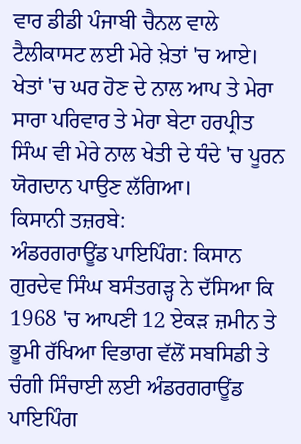ਵਾਰ ਡੀਡੀ ਪੰਜਾਬੀ ਚੈਨਲ ਵਾਲੇ ਟੈਲੀਕਾਸਟ ਲਈ ਮੇਰੇ ਖ਼ੇਤਾਂ 'ਚ ਆਏ। ਖੇਤਾਂ 'ਚ ਘਰ ਹੋਣ ਦੇ ਨਾਲ ਆਪ ਤੇ ਮੇਰਾ ਸਾਰਾ ਪਰਿਵਾਰ ਤੇ ਮੇਰਾ ਬੇਟਾ ਹਰਪ੍ਰੀਤ ਸਿੰਘ ਵੀ ਮੇਰੇ ਨਾਲ ਖੇਤੀ ਦੇ ਧੰਦੇ 'ਚ ਪੂਰਨ ਯੋਗਦਾਨ ਪਾਉਣ ਲੱਗਿਆ।
ਕਿਸਾਨੀ ਤਜ਼ਰਬੇ:
ਅੰਡਰਗਰਾਊਂਡ ਪਾਇਪਿੰਗ: ਕਿਸਾਨ ਗੁਰਦੇਵ ਸਿੰਘ ਬਸੰਤਗੜ੍ਹ ਨੇ ਦੱਸਿਆ ਕਿ 1968 'ਚ ਆਪਣੀ 12 ਏਕੜ ਜ਼ਮੀਨ ਤੇ ਭੂਮੀ ਰੱਖਿਆ ਵਿਭਾਗ ਵੱਲੋਂ ਸਬਸਿਡੀ ਤੇ ਚੰਗੀ ਸਿੰਚਾਈ ਲਈ ਅੰਡਰਗਰਾਊਂਡ ਪਾਇਪਿੰਗ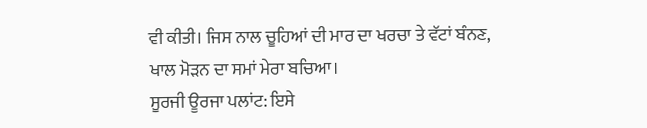ਵੀ ਕੀਤੀ। ਜਿਸ ਨਾਲ ਚੂਹਿਆਂ ਦੀ ਮਾਰ ਦਾ ਖਰਚਾ ਤੇ ਵੱਟਾਂ ਬੰਨਣ, ਖਾਲ ਮੋੜਨ ਦਾ ਸਮਾਂ ਮੇਰਾ ਬਚਿਆ।
ਸੂਰਜੀ ਊਰਜਾ ਪਲਾਂਟ: ਇਸੇ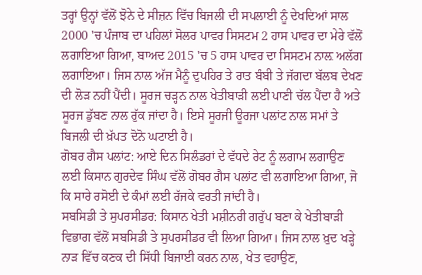ਤਰ੍ਹਾਂ ਉਨ੍ਹਾਂ ਵੱਲੋਂ ਝੋਨੇ ਦੇ ਸੀਜ਼ਨ ਵਿੱਚ ਬਿਜਲੀ ਦੀ ਸਪਲਾਈ ਨੂੰ ਦੇਖਦਿਆਂ ਸਾਲ 2000 'ਚ ਪੰਜਾਬ ਦਾ ਪਹਿਲਾਂ ਸੋਲਰ ਪਾਵਰ ਸਿਸਟਮ 2 ਹਾਸ ਪਾਵਰ ਦਾ ਮੇਰੇ ਵੱਲੋਂ ਲਗਾਇਆ ਗਿਆ, ਬਾਅਦ 2015 'ਚ 5 ਹਾਸ ਪਾਵਰ ਦਾ ਸਿਸਟਮ ਨਾਲ਼ ਅਲੱਗ ਲਗਾਇਆ। ਜਿਸ ਨਾਲ ਅੱਜ ਮੈਨੂੰ ਦੁਪਹਿਰ ਤੇ ਰਾਤ ਬੰਬੀ ਤੇ ਜੱਗਦਾ ਬੱਲਬ ਦੇਖਣ ਦੀ ਲੋੜ ਨਹੀਂ ਪੈਂਦੀ। ਸੂਰਜ ਚੜ੍ਹਨ ਨਾਲ ਖੇਤੀਬਾੜੀ ਲਈ ਪਾਣੀ ਚੱਲ ਪੈਂਦਾ ਹੈ ਅਤੇ ਸੂਰਜ ਡੁੱਬਣ ਨਾਲ ਰੁੱਕ ਜਾਂਦਾ ਹੈ। ਇਸੇ ਸੂਰਜੀ ਊਰਜਾ ਪਲਾਂਟ ਨਾਲ ਸਮਾਂ ਤੇ ਬਿਜਲੀ ਦੀ ਖ਼ੱਪਤ ਦੋਨੋ ਘਟਾਈ ਹੈ।
ਗੋਬਰ ਗੈਸ ਪਲਾਂਟ: ਆਏ ਦਿਨ ਸਿਲੰਡਰਾਂ ਦੇ ਵੱਧਦੇ ਰੇਟ ਨੂੰ ਲਗਾਮ ਲਗਾਉਣ ਲਈ ਕਿਸਾਨ ਗੁਰਦੇਵ ਸਿੰਘ ਵੱਲੋਂ ਗੋਬਰ ਗੈਸ ਪਲਾਂਟ ਵੀ ਲਗਾਇਆ ਗਿਆ, ਜੋ ਕਿ ਸਾਰੇ ਰਸੋਈ ਦੇ ਕੰਮਾਂ ਲਈ ਰੱਜਕੇ ਵਰਤੀ ਜਾਂਦੀ ਹੈ।
ਸਬਸਿਡੀ ਤੇ ਸੁਪਰਸੀਡਰ: ਕਿਸਾਨ ਖੇਤੀ ਮਸ਼ੀਨਰੀ ਗਰੁੱਪ ਬਣਾ ਕੇ ਖੇਤੀਬਾੜੀ ਵਿਭਾਗ ਵੱਲੋਂ ਸਬਸਿਡੀ ਤੇ ਸੁਪਰਸੀਡਰ ਵੀ ਲਿਆ ਗਿਆ। ਜਿਸ ਨਾਲ ਖ਼ੁਦ ਖੜ੍ਹੇ ਨਾੜ ਵਿੱਚ ਕਣਕ ਦੀ ਸਿੱਧੀ ਬਿਜਾਈ ਕਰਨ ਨਾਲ, ਖੇਤ ਵਹਾਉਣ,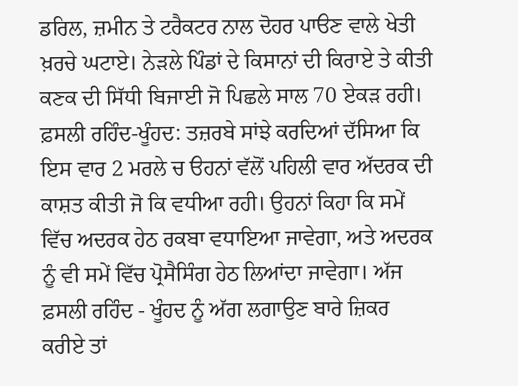ਡਰਿਲ, ਜ਼ਮੀਨ ਤੇ ਟਰੈਕਟਰ ਨਾਲ ਦੋਹਰ ਪਾੳਣ ਵਾਲੇ ਖੇਤੀ ਖ਼ਰਚੇ ਘਟਾਏ। ਨੇੜਲੇ ਪਿੰਡਾਂ ਦੇ ਕਿਸਾਨਾਂ ਦੀ ਕਿਰਾਏ ਤੇ ਕੀਤੀ ਕਣਕ ਦੀ ਸਿੱਧੀ ਬਿਜਾਈ ਜੋ ਪਿਛਲੇ ਸਾਲ 70 ਏਕੜ ਰਹੀ।
ਫ਼ਸਲੀ ਰਹਿੰਦ-ਖੂੰਹਦ: ਤਜ਼ਰਬੇ ਸਾਂਝੇ ਕਰਦਿਆਂ ਦੱਸਿਆ ਕਿ ਇਸ ਵਾਰ 2 ਮਰਲੇ ਚ ੳਹਨਾਂ ਵੱਲੋਂ ਪਹਿਲੀ ਵਾਰ ਅੱਦਰਕ ਦੀ ਕਾਸ਼ਤ ਕੀਤੀ ਜੋ ਕਿ ਵਧੀਆ ਰਹੀ। ਉਹਨਾਂ ਕਿਹਾ ਕਿ ਸਮੇਂ ਵਿੱਚ ਅਦਰਕ ਹੇਠ ਰਕਬਾ ਵਧਾਇਆ ਜਾਵੇਗਾ, ਅਤੇ ਅਦਰਕ ਨੂੰ ਵੀ ਸਮੇਂ ਵਿੱਚ ਪ੍ਰੋਸੈਸਿੰਗ ਹੇਠ ਲਿਆਂਦਾ ਜਾਵੇਗਾ। ਅੱਜ ਫ਼ਸਲੀ ਰਹਿੰਦ - ਖੂੰਹਦ ਨੂੰ ਅੱਗ ਲਗਾਉਣ ਬਾਰੇ ਜ਼ਿਕਰ ਕਰੀਏ ਤਾਂ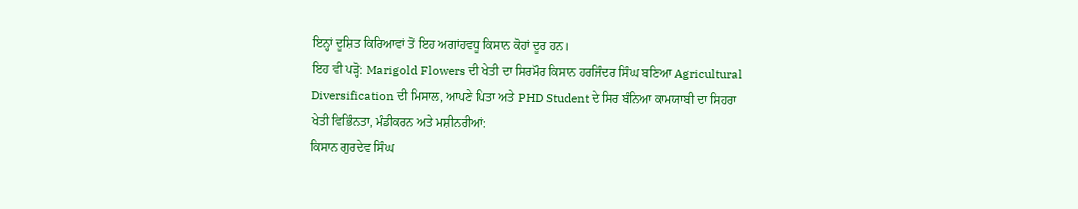ਇਨ੍ਹਾਂ ਦੂਸ਼ਿਤ ਕਿਰਿਆਵਾਂ ਤੋਂ ਇਹ ਅਗਾਂਹਵਧੂ ਕਿਸਾਨ ਕੋਹਾਂ ਦੂਰ ਹਨ।
ਇਹ ਵੀ ਪੜ੍ਹੋ: Marigold Flowers ਦੀ ਖੇਤੀ ਦਾ ਸਿਰਮੌਰ ਕਿਸਾਨ ਹਰਜਿੰਦਰ ਸਿੰਘ ਬਣਿਆ Agricultural Diversification ਦੀ ਮਿਸਾਲ, ਆਪਣੇ ਪਿਤਾ ਅਤੇ PHD Student ਦੇ ਸਿਰ ਬੰਨਿਆ ਕਾਮਯਾਬੀ ਦਾ ਸਿਹਰਾ
ਖੇਤੀ ਵਿਭਿੰਨਤਾ, ਮੰਡੀਕਰਨ ਅਤੇ ਮਸ਼ੀਨਰੀਆਂ:
ਕਿਸਾਨ ਗੁਰਦੇਵ ਸਿੰਘ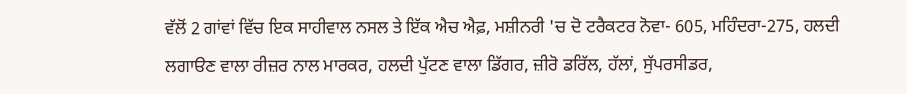ਵੱਲੋਂ 2 ਗਾਂਵਾਂ ਵਿੱਚ ਇਕ ਸਾਹੀਵਾਲ ਨਸਲ ਤੇ ਇੱਕ ਐਚ ਐਫ਼, ਮਸ਼ੀਨਰੀ 'ਚ ਦੋ ਟਰੈਕਟਰ ਨੋਵਾ- 605, ਮਹਿੰਦਰਾ-275, ਹਲਦੀ ਲਗਾੳਣ ਵਾਲਾ ਰੀਜ਼ਰ ਨਾਲ ਮਾਰਕਰ, ਹਲਦੀ ਪੁੱਟਣ ਵਾਲਾ ਡਿੱਗਰ, ਜ਼ੀਰੋ ਡਰਿੱਲ, ਹੱਲਾਂ, ਸੁੱਪਰਸੀਡਰ,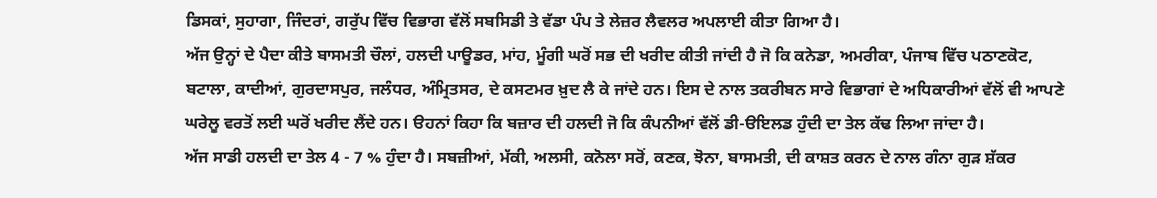ਡਿਸਕਾਂ, ਸੁਹਾਗਾ, ਜਿੰਦਰਾਂ, ਗਰੁੱਪ ਵਿੱਚ ਵਿਭਾਗ ਵੱਲੋਂ ਸਬਸਿਡੀ ਤੇ ਵੱਡਾ ਪੰਪ ਤੇ ਲੇਜ਼ਰ ਲੈਵਲਰ ਅਪਲਾਈ ਕੀਤਾ ਗਿਆ ਹੈ।
ਅੱਜ ਉਨ੍ਹਾਂ ਦੇ ਪੈਦਾ ਕੀਤੇ ਬਾਸਮਤੀ ਚੌਲਾਂ, ਹਲਦੀ ਪਾਊਡਰ, ਮਾਂਹ, ਮੂੰਗੀ ਘਰੋਂ ਸਭ ਦੀ ਖਰੀਦ ਕੀਤੀ ਜਾਂਦੀ ਹੈ ਜੋ ਕਿ ਕਨੇਡਾ, ਅਮਰੀਕਾ, ਪੰਜਾਬ ਵਿੱਚ ਪਠਾਣਕੋਟ, ਬਟਾਲਾ, ਕਾਦੀਆਂ, ਗੁਰਦਾਸਪੁਰ, ਜਲੰਧਰ, ਅੰਮ੍ਰਿਤਸਰ, ਦੇ ਕਸਟਮਰ ਖ਼ੁਦ ਲੈ ਕੇ ਜਾਂਦੇ ਹਨ। ਇਸ ਦੇ ਨਾਲ ਤਕਰੀਬਨ ਸਾਰੇ ਵਿਭਾਗਾਂ ਦੇ ਅਧਿਕਾਰੀਆਂ ਵੱਲੋਂ ਵੀ ਆਪਣੇ ਘਰੇਲੂ ਵਰਤੋਂ ਲਈ ਘਰੋਂ ਖਰੀਦ ਲੈਂਦੇ ਹਨ। ੳਹਨਾਂ ਕਿਹਾ ਕਿ ਬਜ਼ਾਰ ਦੀ ਹਲਦੀ ਜੋ ਕਿ ਕੰਪਨੀਆਂ ਵੱਲੋਂ ਡੀ-ੳਇਲਡ ਹੁੰਦੀ ਦਾ ਤੇਲ ਕੱਢ ਲਿਆ ਜਾਂਦਾ ਹੈ।
ਅੱਜ ਸਾਡੀ ਹਲਦੀ ਦਾ ਤੇਲ 4 - 7 % ਹੁੰਦਾ ਹੈ। ਸਬਜ਼ੀਆਂ, ਮੱਕੀ, ਅਲਸੀ, ਕਨੋਲਾ ਸਰੋਂ, ਕਣਕ, ਝੋਨਾ, ਬਾਸਮਤੀ, ਦੀ ਕਾਸ਼ਤ ਕਰਨ ਦੇ ਨਾਲ ਗੰਨਾ ਗੁੜ ਸ਼ੱਕਰ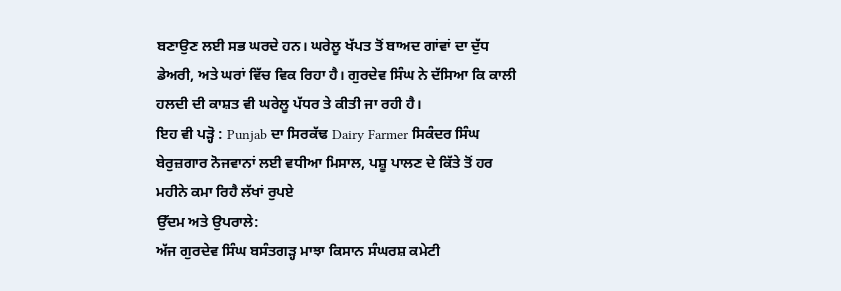ਬਣਾਉਣ ਲਈ ਸਭ ਘਰਦੇ ਹਨ। ਘਰੇਲੂ ਖੱਪਤ ਤੋਂ ਬਾਅਦ ਗਾਂਵਾਂ ਦਾ ਦੁੱਧ ਡੇਅਰੀ, ਅਤੇ ਘਰਾਂ ਵਿੱਚ ਵਿਕ ਰਿਹਾ ਹੈ। ਗੁਰਦੇਵ ਸਿੰਘ ਨੇ ਦੱਸਿਆ ਕਿ ਕਾਲੀ ਹਲਦੀ ਦੀ ਕਾਸ਼ਤ ਵੀ ਘਰੇਲੂ ਪੱਧਰ ਤੇ ਕੀਤੀ ਜਾ ਰਹੀ ਹੈ।
ਇਹ ਵੀ ਪੜ੍ਹੋ : Punjab ਦਾ ਸਿਰਕੱਢ Dairy Farmer ਸਿਕੰਦਰ ਸਿੰਘ ਬੇਰੁਜ਼ਗਾਰ ਨੋਜਵਾਨਾਂ ਲਈ ਵਧੀਆ ਮਿਸਾਲ, ਪਸ਼ੂ ਪਾਲਣ ਦੇ ਕਿੱਤੇ ਤੋਂ ਹਰ ਮਹੀਨੇ ਕਮਾ ਰਿਹੈ ਲੱਖਾਂ ਰੁਪਏ
ਉੱਦਮ ਅਤੇ ਉਪਰਾਲੇ:
ਅੱਜ ਗੁਰਦੇਵ ਸਿੰਘ ਬਸੰਤਗੜ੍ਹ ਮਾਝਾ ਕਿਸਾਨ ਸੰਘਰਸ਼ ਕਮੇਟੀ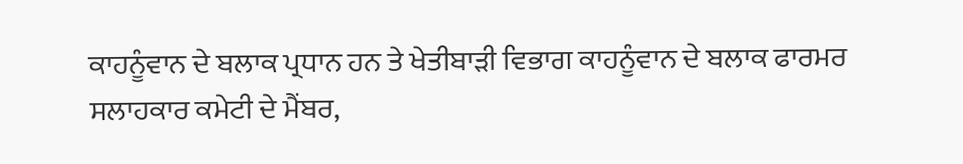ਕਾਹਨੂੰਵਾਨ ਦੇ ਬਲਾਕ ਪ੍ਰਧਾਨ ਹਨ ਤੇ ਖੇਤੀਬਾੜੀ ਵਿਭਾਗ ਕਾਹਨੂੰਵਾਨ ਦੇ ਬਲਾਕ ਫਾਰਮਰ ਸਲਾਹਕਾਰ ਕਮੇਟੀ ਦੇ ਮੈਂਬਰ,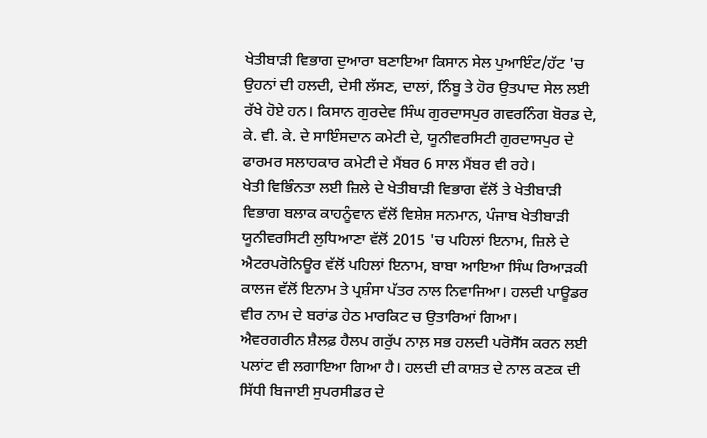ਖੇਤੀਬਾੜੀ ਵਿਭਾਗ ਦੁਆਰਾ ਬਣਾਇਆ ਕਿਸਾਨ ਸੇਲ ਪੁਆਇੰਟ/ਹੱਟ 'ਚ ਉਹਨਾਂ ਦੀ ਹਲਦੀ, ਦੇਸੀ ਲੱਸਣ, ਦਾਲਾਂ, ਨਿੰਬੂ ਤੇ ਹੋਰ ਉਤਪਾਦ ਸੇਲ ਲਈ ਰੱਖੇ ਹੋਏ ਹਨ। ਕਿਸਾਨ ਗੁਰਦੇਵ ਸਿੰਘ ਗੁਰਦਾਸਪੁਰ ਗਵਰਨਿੰਗ ਬੋਰਡ ਦੇ, ਕੇ. ਵੀ. ਕੇ. ਦੇ ਸਾਇੰਸਦਾਨ ਕਮੇਟੀ ਦੇ, ਯੂਨੀਵਰਸਿਟੀ ਗੁਰਦਾਸਪੁਰ ਦੇ ਫਾਰਮਰ ਸਲਾਹਕਾਰ ਕਮੇਟੀ ਦੇ ਮੈਂਬਰ 6 ਸਾਲ ਮੈਂਬਰ ਵੀ ਰਹੇ।
ਖੇਤੀ ਵਿਭਿੰਨਤਾ ਲਈ ਜ਼ਿਲੇ ਦੇ ਖੇਤੀਬਾੜੀ ਵਿਭਾਗ ਵੱਲੋਂ ਤੇ ਖੇਤੀਬਾੜੀ ਵਿਭਾਗ ਬਲਾਕ ਕਾਹਨੂੰਵਾਨ ਵੱਲੋਂ ਵਿਸ਼ੇਸ਼ ਸਨਮਾਨ, ਪੰਜਾਬ ਖੇਤੀਬਾੜੀ ਯੂਨੀਵਰਸਿਟੀ ਲੁਧਿਆਣਾ ਵੱਲੋਂ 2015 'ਚ ਪਹਿਲਾਂ ਇਨਾਮ, ਜ਼ਿਲੇ ਦੇ ਐਟਰਪਰੋਨਿਊਰ ਵੱਲੋਂ ਪਹਿਲਾਂ ਇਨਾਮ, ਬਾਬਾ ਆਇਆ ਸਿੰਘ ਰਿਆੜਕੀ ਕਾਲਜ ਵੱਲੋਂ ਇਨਾਮ ਤੇ ਪ੍ਰਸ਼ੰਸਾ ਪੱਤਰ ਨਾਲ ਨਿਵਾਜਿਆ। ਹਲਦੀ ਪਾਊਡਰ ਵੀਰ ਨਾਮ ਦੇ ਬਰਾਂਡ ਹੇਠ ਮਾਰਕਿਟ ਚ ਉਤਾਰਿਆਂ ਗਿਆ।
ਐਵਰਗਰੀਨ ਸ਼ੈਲਫ਼ ਹੈਲਪ ਗਰੁੱਪ ਨਾਲ਼ ਸਭ ਹਲਦੀ ਪਰੋਸੈੱਸ ਕਰਨ ਲਈ ਪਲਾਂਟ ਵੀ ਲਗਾਇਆ ਗਿਆ ਹੈ। ਹਲਦੀ ਦੀ ਕਾਸ਼ਤ ਦੇ ਨਾਲ ਕਣਕ ਦੀ ਸਿੱਧੀ ਬਿਜਾਈ ਸੁਪਰਸੀਡਰ ਦੇ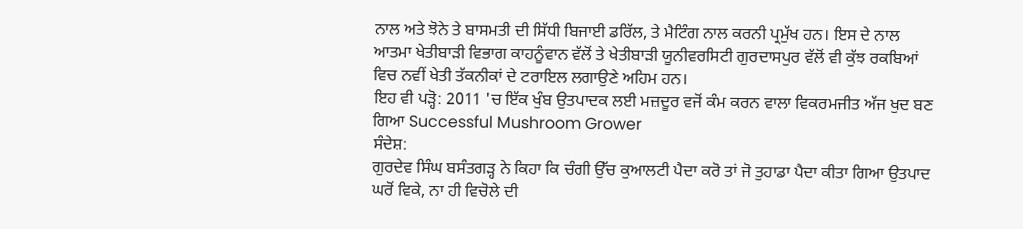ਨਾਲ ਅਤੇ ਝੋਨੇ ਤੇ ਬਾਸਮਤੀ ਦੀ ਸਿੱਧੀ ਬਿਜਾਈ ਡਰਿੱਲ, ਤੇ ਮੈਟਿੰਗ ਨਾਲ ਕਰਨੀ ਪ੍ਰਮੁੱਖ ਹਨ। ਇਸ ਦੇ ਨਾਲ ਆਤਮਾ ਖੇਤੀਬਾੜੀ ਵਿਭਾਗ ਕਾਹਨੂੰਵਾਨ ਵੱਲੋਂ ਤੇ ਖੇਤੀਬਾੜੀ ਯੂਨੀਵਰਸਿਟੀ ਗੁਰਦਾਸਪੁਰ ਵੱਲੋਂ ਵੀ ਕੁੱਝ ਰਕਬਿਆਂ ਵਿਚ ਨਵੀਂ ਖੇਤੀ ਤੱਕਨੀਕਾਂ ਦੇ ਟਰਾਇਲ ਲਗਾਉਣੇ ਅਹਿਮ ਹਨ।
ਇਹ ਵੀ ਪੜ੍ਹੋ: 2011 'ਚ ਇੱਕ ਖੁੰਬ ਉਤਪਾਦਕ ਲਈ ਮਜ਼ਦੂਰ ਵਜੋਂ ਕੰਮ ਕਰਨ ਵਾਲਾ ਵਿਕਰਮਜੀਤ ਅੱਜ ਖੁਦ ਬਣ ਗਿਆ Successful Mushroom Grower
ਸੰਦੇਸ਼:
ਗੁਰਦੇਵ ਸਿੰਘ ਬਸੰਤਗੜ੍ਹ ਨੇ ਕਿਹਾ ਕਿ ਚੰਗੀ ਉੱਚ ਕੁਆਲਟੀ ਪੈਦਾ ਕਰੋ ਤਾਂ ਜੋ ਤੁਹਾਡਾ ਪੈਦਾ ਕੀਤਾ ਗਿਆ ਉਤਪਾਦ ਘਰੋਂ ਵਿਕੇ, ਨਾ ਹੀ ਵਿਚੋਲੇ ਦੀ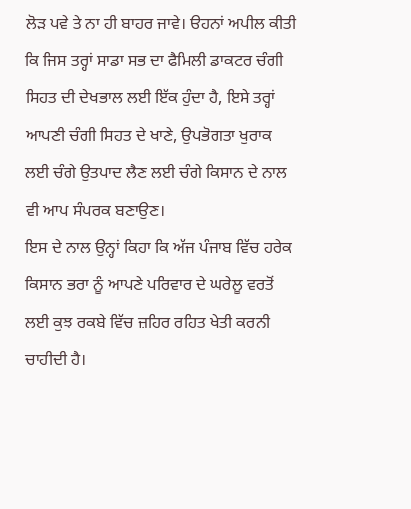ਲੋੜ ਪਵੇ ਤੇ ਨਾ ਹੀ ਬਾਹਰ ਜਾਵੇ। ੳਹਨਾਂ ਅਪੀਲ ਕੀਤੀ ਕਿ ਜਿਸ ਤਰ੍ਹਾਂ ਸਾਡਾ ਸਭ ਦਾ ਫੈਮਿਲੀ ਡਾਕਟਰ ਚੰਗੀ ਸਿਹਤ ਦੀ ਦੇਖਭਾਲ ਲਈ ਇੱਕ ਹੁੰਦਾ ਹੈ, ਇਸੇ ਤਰ੍ਹਾਂ ਆਪਣੀ ਚੰਗੀ ਸਿਹਤ ਦੇ ਖਾਣੇ, ਉਪਭੋਗਤਾ ਖੁਰਾਕ ਲਈ ਚੰਗੇ ਉਤਪਾਦ ਲੈਣ ਲਈ ਚੰਗੇ ਕਿਸਾਨ ਦੇ ਨਾਲ ਵੀ ਆਪ ਸੰਪਰਕ ਬਣਾਉਣ।
ਇਸ ਦੇ ਨਾਲ ਉਨ੍ਹਾਂ ਕਿਹਾ ਕਿ ਅੱਜ ਪੰਜਾਬ ਵਿੱਚ ਹਰੇਕ ਕਿਸਾਨ ਭਰਾ ਨੂੰ ਆਪਣੇ ਪਰਿਵਾਰ ਦੇ ਘਰੇਲੂ ਵਰਤੋਂ ਲਈ ਕੁਝ ਰਕਬੇ ਵਿੱਚ ਜ਼ਹਿਰ ਰਹਿਤ ਖੇਤੀ ਕਰਨੀ ਚਾਹੀਦੀ ਹੈ।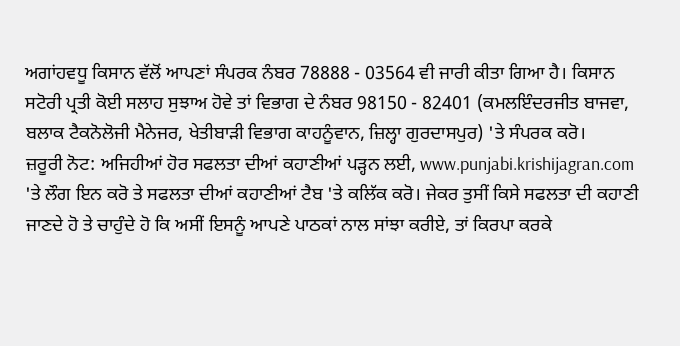ਅਗਾਂਹਵਧੂ ਕਿਸਾਨ ਵੱਲੋਂ ਆਪਣਾਂ ਸੰਪਰਕ ਨੰਬਰ 78888 - 03564 ਵੀ ਜਾਰੀ ਕੀਤਾ ਗਿਆ ਹੈ। ਕਿਸਾਨ ਸਟੋਰੀ ਪ੍ਰਤੀ ਕੋਈ ਸਲਾਹ ਸੁਝਾਅ ਹੋਵੇ ਤਾਂ ਵਿਭਾਗ ਦੇ ਨੰਬਰ 98150 - 82401 (ਕਮਲਇੰਦਰਜੀਤ ਬਾਜਵਾ, ਬਲਾਕ ਟੈਕਨੋਲੋਜੀ ਮੈਨੇਜਰ, ਖੇਤੀਬਾੜੀ ਵਿਭਾਗ ਕਾਹਨੂੰਵਾਨ, ਜ਼ਿਲ੍ਹਾ ਗੁਰਦਾਸਪੁਰ) 'ਤੇ ਸੰਪਰਕ ਕਰੋ।
ਜ਼ਰੂਰੀ ਨੋਟ: ਅਜਿਹੀਆਂ ਹੋਰ ਸਫਲਤਾ ਦੀਆਂ ਕਹਾਣੀਆਂ ਪੜ੍ਹਨ ਲਈ, www.punjabi.krishijagran.com 'ਤੇ ਲੌਗ ਇਨ ਕਰੋ ਤੇ ਸਫਲਤਾ ਦੀਆਂ ਕਹਾਣੀਆਂ ਟੈਬ 'ਤੇ ਕਲਿੱਕ ਕਰੋ। ਜੇਕਰ ਤੁਸੀਂ ਕਿਸੇ ਸਫਲਤਾ ਦੀ ਕਹਾਣੀ ਜਾਣਦੇ ਹੋ ਤੇ ਚਾਹੁੰਦੇ ਹੋ ਕਿ ਅਸੀਂ ਇਸਨੂੰ ਆਪਣੇ ਪਾਠਕਾਂ ਨਾਲ ਸਾਂਝਾ ਕਰੀਏ, ਤਾਂ ਕਿਰਪਾ ਕਰਕੇ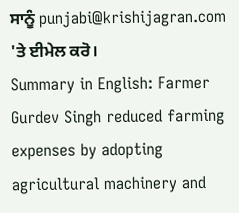ਸਾਨੂੰ punjabi@krishijagran.com 'ਤੇ ਈਮੇਲ ਕਰੋ।
Summary in English: Farmer Gurdev Singh reduced farming expenses by adopting agricultural machinery and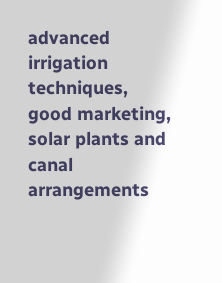advanced irrigation techniques, good marketing, solar plants and canal arrangements